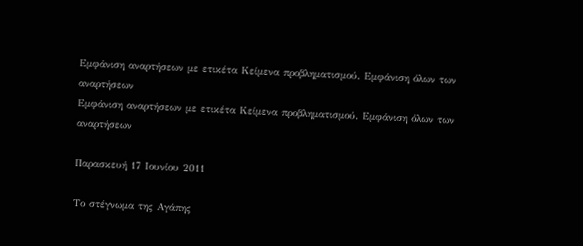Εμφάνιση αναρτήσεων με ετικέτα Κείμενα προβληματισμού. Εμφάνιση όλων των αναρτήσεων
Εμφάνιση αναρτήσεων με ετικέτα Κείμενα προβληματισμού. Εμφάνιση όλων των αναρτήσεων

Παρασκευή 17 Ιουνίου 2011

Το στέγνωμα της Αγάπης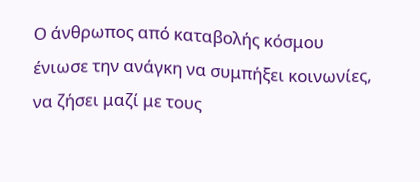Ο άνθρωπος από καταβολής κόσμου ένιωσε την ανάγκη να συμπήξει κοινωνίες, να ζήσει μαζί με τους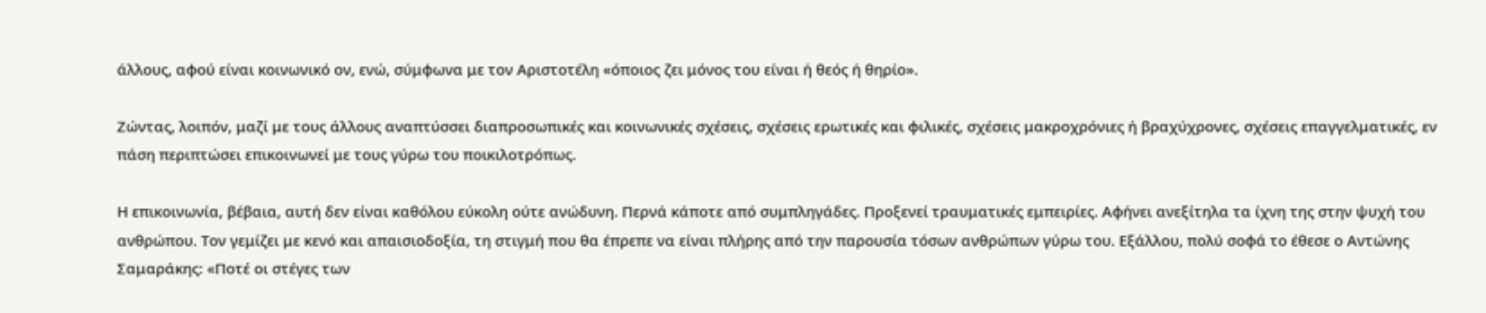άλλους, αφού είναι κοινωνικό ον, ενώ, σύμφωνα με τον Αριστοτέλη «όποιος ζει μόνος του είναι ή θεός ή θηρίο».

Ζώντας, λοιπόν, μαζί με τους άλλους αναπτύσσει διαπροσωπικές και κοινωνικές σχέσεις, σχέσεις ερωτικές και φιλικές, σχέσεις μακροχρόνιες ή βραχύχρονες, σχέσεις επαγγελματικές, εν πάση περιπτώσει επικοινωνεί με τους γύρω του ποικιλοτρόπως.

Η επικοινωνία, βέβαια, αυτή δεν είναι καθόλου εύκολη ούτε ανώδυνη. Περνά κάποτε από συμπληγάδες. Προξενεί τραυματικές εμπειρίες. Αφήνει ανεξίτηλα τα ίχνη της στην ψυχή του ανθρώπου. Τον γεμίζει με κενό και απαισιοδοξία, τη στιγμή που θα έπρεπε να είναι πλήρης από την παρουσία τόσων ανθρώπων γύρω του. Εξάλλου, πολύ σοφά το έθεσε ο Αντώνης Σαμαράκης: «Ποτέ οι στέγες των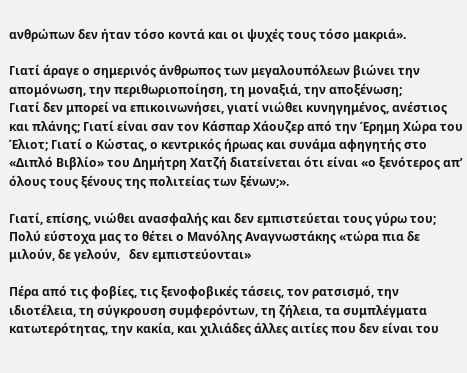ανθρώπων δεν ήταν τόσο κοντά και οι ψυχές τους τόσο μακριά».

Γιατί άραγε ο σημερινός άνθρωπος των μεγαλουπόλεων βιώνει την απομόνωση, την περιθωριοποίηση, τη μοναξιά, την αποξένωση;
Γιατί δεν μπορεί να επικοινωνήσει, γιατί νιώθει κυνηγημένος, ανέστιος και πλάνης; Γιατί είναι σαν τον Κάσπαρ Χάουζερ από την Έρημη Χώρα του Έλιοτ; Γιατί ο Κώστας, ο κεντρικός ήρωας και συνάμα αφηγητής στο «Διπλό Βιβλίο» του Δημήτρη Χατζή διατείνεται ότι είναι «ο ξενότερος απ’ όλους τους ξένους της πολιτείας των ξένων;».

Γιατί, επίσης, νιώθει ανασφαλής και δεν εμπιστεύεται τους γύρω του;  Πολύ εύστοχα μας το θέτει ο Μανόλης Αναγνωστάκης «τώρα πια δε μιλούν, δε γελούν,   δεν εμπιστεύονται»

Πέρα από τις φοβίες, τις ξενοφοβικές τάσεις, τον ρατσισμό, την ιδιοτέλεια, τη σύγκρουση συμφερόντων, τη ζήλεια, τα συμπλέγματα κατωτερότητας, την κακία, και χιλιάδες άλλες αιτίες που δεν είναι του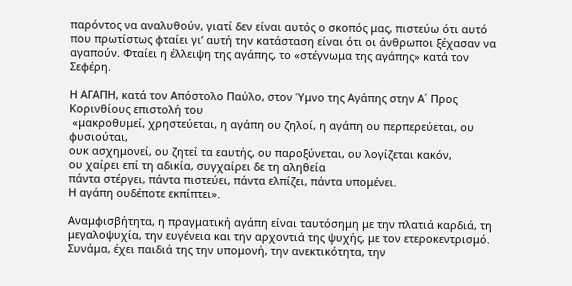παρόντος να αναλυθούν, γιατί δεν είναι αυτός ο σκοπός μας, πιστεύω ότι αυτό που πρωτίστως φταίει γι’ αυτή την κατάσταση είναι ότι οι άνθρωποι ξέχασαν να αγαπούν. Φταίει η έλλειψη της αγάπης, το «στέγνωμα της αγάπης» κατά τον Σεφέρη.

Η ΑΓΑΠΗ, κατά τον Απόστολο Παύλο, στον Ύμνο της Αγάπης στην Α΄ Προς Κορινθίους επιστολή του
 «μακροθυμεί, χρηστεύεται, η αγάπη ου ζηλοί, η αγάπη ου περπερεύεται, ου φυσιούται,
ουκ ασχημονεί, ου ζητεί τα εαυτής, ου παροξύνεται, ου λογίζεται κακόν,
ου χαίρει επί τη αδικία, συγχαίρει δε τη αληθεία
πάντα στέργει, πάντα πιστεύει, πάντα ελπίζει, πάντα υπομένει.
Η αγάπη ουδέποτε εκπίπτει».

Αναμφισβήτητα, η πραγματική αγάπη είναι ταυτόσημη με την πλατιά καρδιά, τη μεγαλοψυχία, την ευγένεια και την αρχοντιά της ψυχής, με τον ετεροκεντρισμό. Συνάμα, έχει παιδιά της την υπομονή, την ανεκτικότητα, την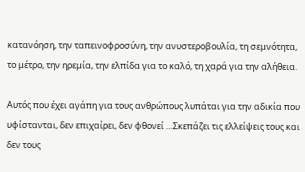κατανόηση, την ταπεινοφροσύνη, την ανυστεροβουλία, τη σεμνότητα, το μέτρο, την ηρεμία, την ελπίδα για το καλό, τη χαρά για την αλήθεια.

Αυτός που έχει αγάπη για τους ανθρώπους λυπάται για την αδικία που υφίστανται, δεν επιχαίρει, δεν φθονεί …Σκεπάζει τις ελλείψεις τους και δεν τους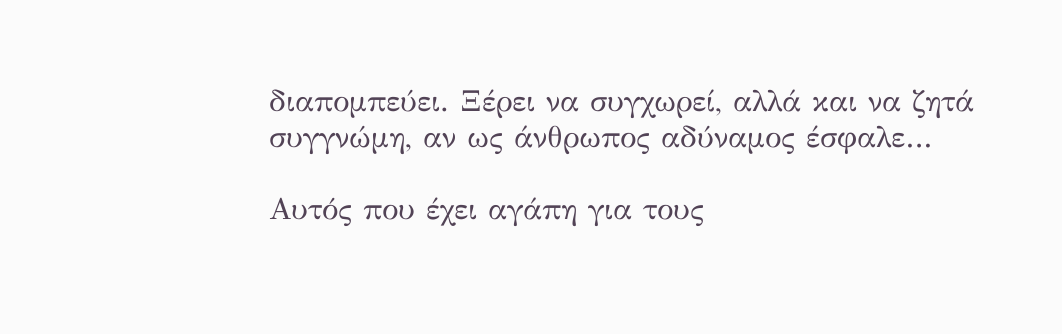διαπομπεύει. Ξέρει να συγχωρεί, αλλά και να ζητά συγγνώμη, αν ως άνθρωπος αδύναμος έσφαλε…

Αυτός που έχει αγάπη για τους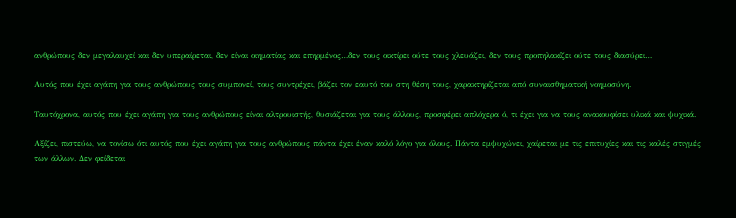ανθρώπους δεν μεγαλαυχεί και δεν υπεραίρεται, δεν είναι οιηματίας και επηρμένος…δεν τους οικτίρει ούτε τους χλευάζει, δεν τους προπηλακίζει ούτε τους διασύρει…

Αυτός που έχει αγάπη για τους ανθρώπους τους συμπονεί, τους συντρέχει, βάζει τον εαυτό του στη θέση τους, χαρακτηρίζεται από συναισθηματική νοημοσύνη.

Ταυτόχρονα, αυτός που έχει αγάπη για τους ανθρώπους είναι αλτρουιστής, θυσιάζεται για τους άλλους, προσφέρει απλόχερα ό, τι έχει για να τους ανακουφίσει υλικά και ψυχικά.

Αξίζει, πιστεύω, να τονίσω ότι αυτός που έχει αγάπη για τους ανθρώπους πάντα έχει έναν καλό λόγο για όλους. Πάντα εμψυχώνει, χαίρεται με τις επιτυχίες και τις καλές στιγμές των άλλων. Δεν φείδεται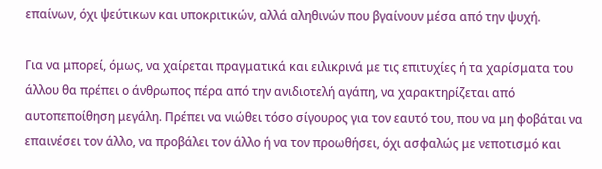επαίνων, όχι ψεύτικων και υποκριτικών, αλλά αληθινών που βγαίνουν μέσα από την ψυχή.

Για να μπορεί, όμως, να χαίρεται πραγματικά και ειλικρινά με τις επιτυχίες ή τα χαρίσματα του άλλου θα πρέπει ο άνθρωπος πέρα από την ανιδιοτελή αγάπη, να χαρακτηρίζεται από αυτοπεποίθηση μεγάλη. Πρέπει να νιώθει τόσο σίγουρος για τον εαυτό του, που να μη φοβάται να επαινέσει τον άλλο, να προβάλει τον άλλο ή να τον προωθήσει, όχι ασφαλώς με νεποτισμό και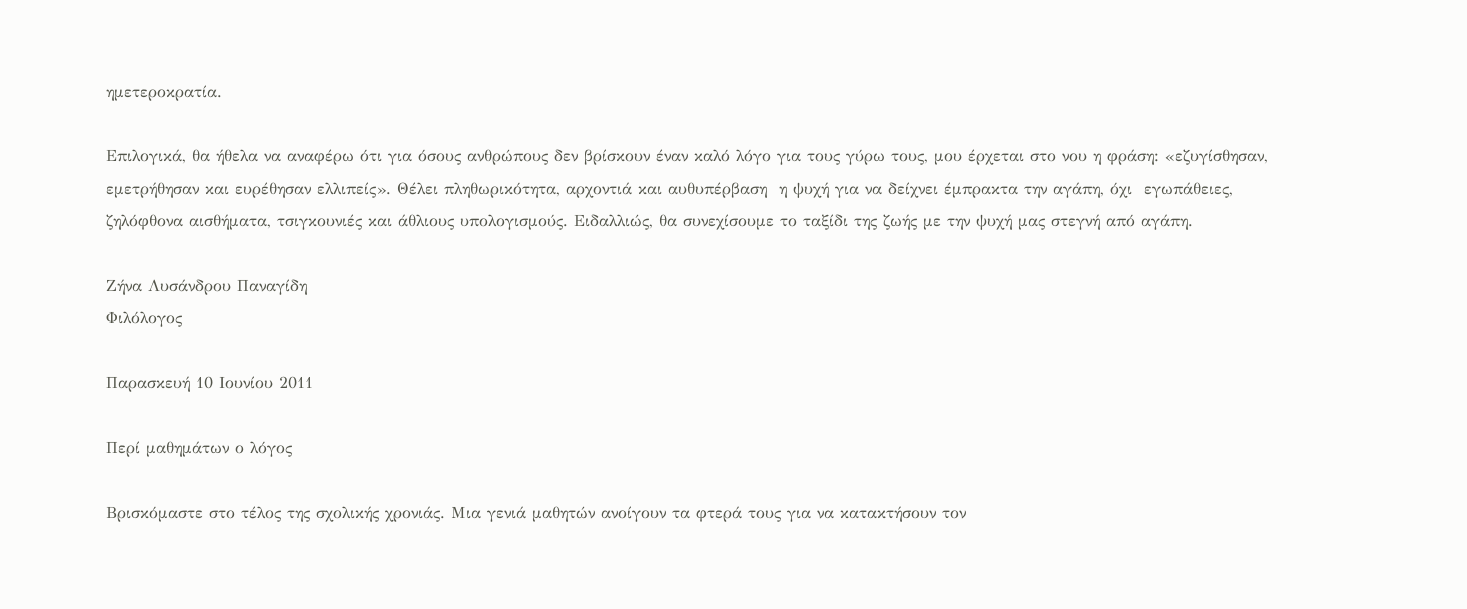ημετεροκρατία.

Επιλογικά, θα ήθελα να αναφέρω ότι για όσους ανθρώπους δεν βρίσκουν έναν καλό λόγο για τους γύρω τους, μου έρχεται στο νου η φράση: «εζυγίσθησαν, εμετρήθησαν και ευρέθησαν ελλιπείς». Θέλει πληθωρικότητα, αρχοντιά και αυθυπέρβαση  η ψυχή για να δείχνει έμπρακτα την αγάπη, όχι  εγωπάθειες, ζηλόφθονα αισθήματα, τσιγκουνιές και άθλιους υπολογισμούς. Ειδαλλιώς, θα συνεχίσουμε το ταξίδι της ζωής με την ψυχή μας στεγνή από αγάπη.

Ζήνα Λυσάνδρου Παναγίδη
Φιλόλογος

Παρασκευή 10 Ιουνίου 2011

Περί μαθημάτων ο λόγος

Βρισκόμαστε στο τέλος της σχολικής χρονιάς. Μια γενιά μαθητών ανοίγουν τα φτερά τους για να κατακτήσουν τον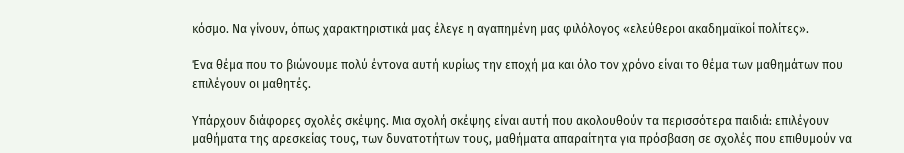κόσμο. Να γίνουν, όπως χαρακτηριστικά μας έλεγε η αγαπημένη μας φιλόλογος «ελεύθεροι ακαδημαϊκοί πολίτες».

Ένα θέμα που το βιώνουμε πολύ έντονα αυτή κυρίως την εποχή μα και όλο τον χρόνο είναι το θέμα των μαθημάτων που επιλέγουν οι μαθητές.

Υπάρχουν διάφορες σχολές σκέψης. Μια σχολή σκέψης είναι αυτή που ακολουθούν τα περισσότερα παιδιά: επιλέγουν μαθήματα της αρεσκείας τους, των δυνατοτήτων τους, μαθήματα απαραίτητα για πρόσβαση σε σχολές που επιθυμούν να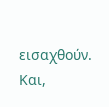εισαχθούν. Και,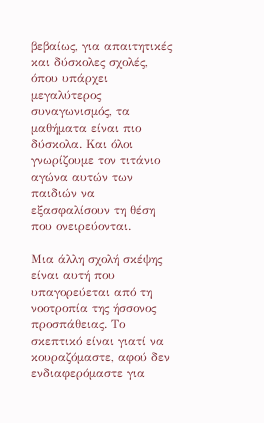βεβαίως, για απαιτητικές και δύσκολες σχολές, όπου υπάρχει μεγαλύτερος συναγωνισμός, τα μαθήματα είναι πιο δύσκολα. Και όλοι γνωρίζουμε τον τιτάνιο αγώνα αυτών των παιδιών να εξασφαλίσουν τη θέση που ονειρεύονται.

Μια άλλη σχολή σκέψης είναι αυτή που υπαγορεύεται από τη νοοτροπία της ήσσονος προσπάθειας. Το σκεπτικό είναι γιατί να κουραζόμαστε, αφού δεν ενδιαφερόμαστε για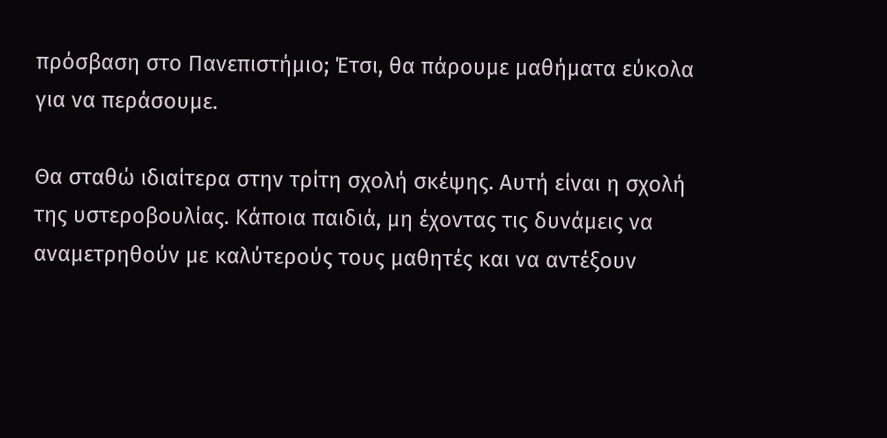πρόσβαση στο Πανεπιστήμιο; Έτσι, θα πάρουμε μαθήματα εύκολα για να περάσουμε.

Θα σταθώ ιδιαίτερα στην τρίτη σχολή σκέψης. Αυτή είναι η σχολή της υστεροβουλίας. Κάποια παιδιά, μη έχοντας τις δυνάμεις να αναμετρηθούν με καλύτερούς τους μαθητές και να αντέξουν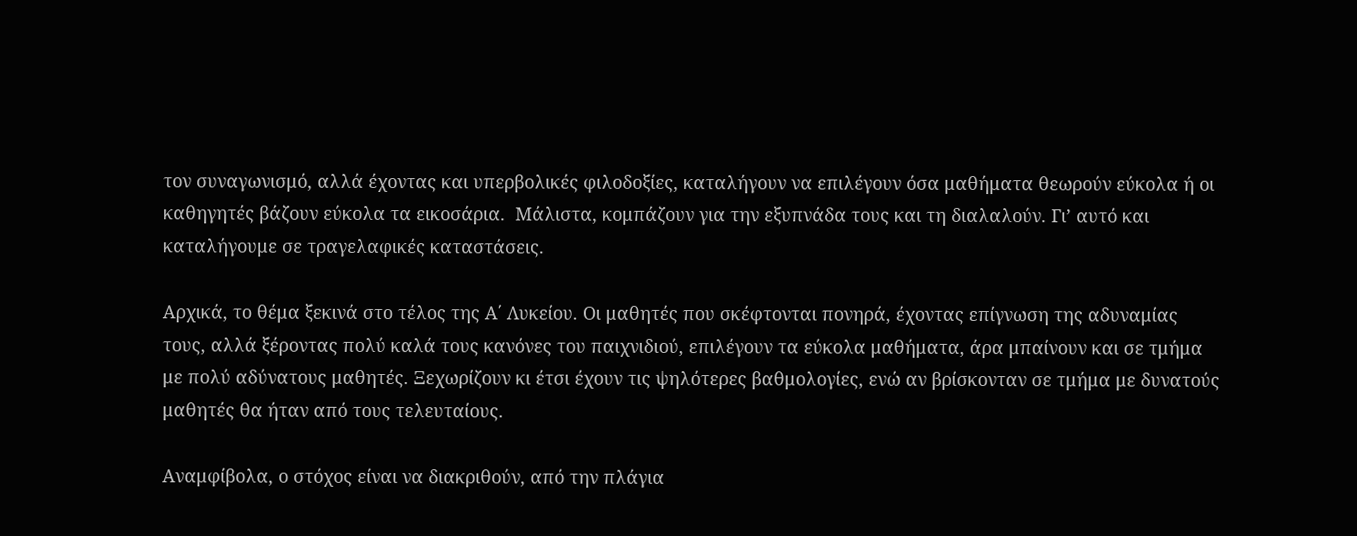τον συναγωνισμό, αλλά έχοντας και υπερβολικές φιλοδοξίες, καταλήγουν να επιλέγουν όσα μαθήματα θεωρούν εύκολα ή οι καθηγητές βάζουν εύκολα τα εικοσάρια.  Μάλιστα, κομπάζουν για την εξυπνάδα τους και τη διαλαλούν. Γι’ αυτό και καταλήγουμε σε τραγελαφικές καταστάσεις.

Αρχικά, το θέμα ξεκινά στο τέλος της Α΄ Λυκείου. Οι μαθητές που σκέφτονται πονηρά, έχοντας επίγνωση της αδυναμίας τους, αλλά ξέροντας πολύ καλά τους κανόνες του παιχνιδιού, επιλέγουν τα εύκολα μαθήματα, άρα μπαίνουν και σε τμήμα με πολύ αδύνατους μαθητές. Ξεχωρίζουν κι έτσι έχουν τις ψηλότερες βαθμολογίες, ενώ αν βρίσκονταν σε τμήμα με δυνατούς μαθητές θα ήταν από τους τελευταίους.

Αναμφίβολα, ο στόχος είναι να διακριθούν, από την πλάγια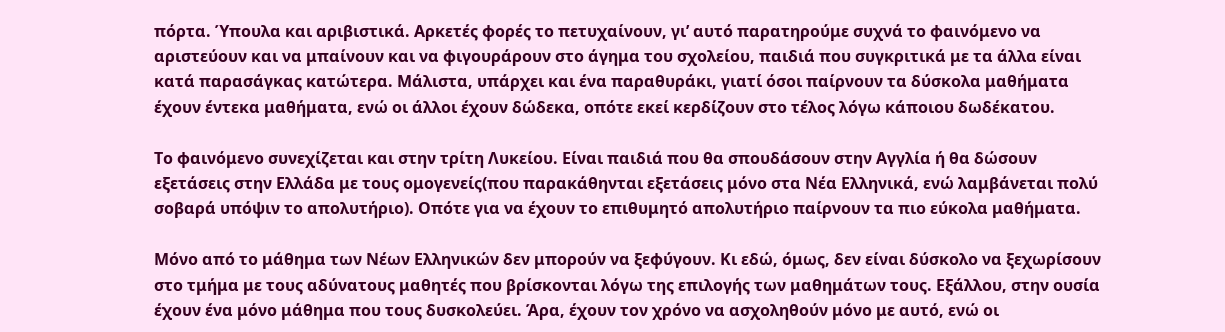πόρτα. Ύπουλα και αριβιστικά. Αρκετές φορές το πετυχαίνουν, γι’ αυτό παρατηρούμε συχνά το φαινόμενο να αριστεύουν και να μπαίνουν και να φιγουράρουν στο άγημα του σχολείου, παιδιά που συγκριτικά με τα άλλα είναι κατά παρασάγκας κατώτερα. Μάλιστα, υπάρχει και ένα παραθυράκι, γιατί όσοι παίρνουν τα δύσκολα μαθήματα έχουν έντεκα μαθήματα, ενώ οι άλλοι έχουν δώδεκα, οπότε εκεί κερδίζουν στο τέλος λόγω κάποιου δωδέκατου.

Το φαινόμενο συνεχίζεται και στην τρίτη Λυκείου. Είναι παιδιά που θα σπουδάσουν στην Αγγλία ή θα δώσουν εξετάσεις στην Ελλάδα με τους ομογενείς(που παρακάθηνται εξετάσεις μόνο στα Νέα Ελληνικά, ενώ λαμβάνεται πολύ σοβαρά υπόψιν το απολυτήριο). Οπότε για να έχουν το επιθυμητό απολυτήριο παίρνουν τα πιο εύκολα μαθήματα.

Μόνο από το μάθημα των Νέων Ελληνικών δεν μπορούν να ξεφύγουν. Κι εδώ, όμως, δεν είναι δύσκολο να ξεχωρίσουν στο τμήμα με τους αδύνατους μαθητές που βρίσκονται λόγω της επιλογής των μαθημάτων τους. Εξάλλου, στην ουσία έχουν ένα μόνο μάθημα που τους δυσκολεύει. Άρα, έχουν τον χρόνο να ασχοληθούν μόνο με αυτό, ενώ οι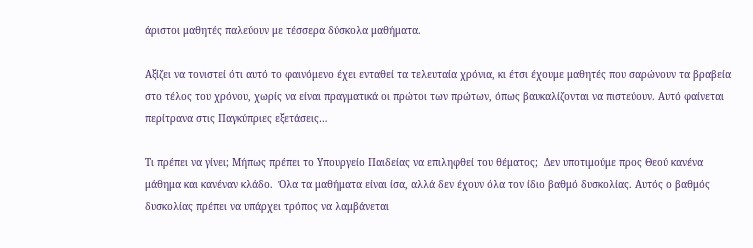άριστοι μαθητές παλεύουν με τέσσερα δύσκολα μαθήματα.

Αξίζει να τονιστεί ότι αυτό το φαινόμενο έχει ενταθεί τα τελευταία χρόνια, κι έτσι έχουμε μαθητές που σαρώνουν τα βραβεία στο τέλος του χρόνου, χωρίς να είναι πραγματικά οι πρώτοι των πρώτων, όπως βαυκαλίζονται να πιστεύουν. Αυτό φαίνεται περίτρανα στις Παγκύπριες εξετάσεις…

Τι πρέπει να γίνει; Μήπως πρέπει το Υπουργείο Παιδείας να επιληφθεί του θέματος;  Δεν υποτιμούμε προς Θεού κανένα μάθημα και κανέναν κλάδο.  Όλα τα μαθήματα είναι ίσα, αλλά δεν έχουν όλα τον ίδιο βαθμό δυσκολίας. Αυτός ο βαθμός δυσκολίας πρέπει να υπάρχει τρόπος να λαμβάνεται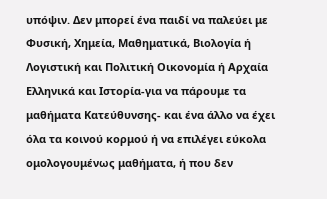υπόψιν. Δεν μπορεί ένα παιδί να παλεύει με Φυσική, Χημεία, Μαθηματικά, Βιολογία ή Λογιστική και Πολιτική Οικονομία ή Αρχαία Ελληνικά και Ιστορία-για να πάρουμε τα μαθήματα Κατεύθυνσης- και ένα άλλο να έχει όλα τα κοινού κορμού ή να επιλέγει εύκολα ομολογουμένως μαθήματα, ή που δεν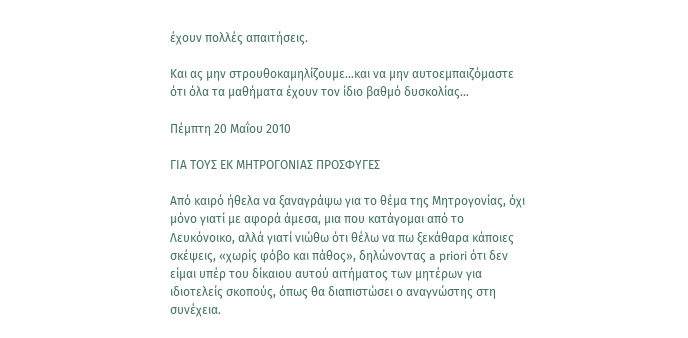έχουν πολλές απαιτήσεις.

Και ας μην στρουθοκαμηλίζουμε…και να μην αυτοεμπαιζόμαστε ότι όλα τα μαθήματα έχουν τον ίδιο βαθμό δυσκολίας…

Πέμπτη 20 Μαΐου 2010

ΓΙΑ ΤΟΥΣ ΕΚ ΜΗΤΡΟΓΟΝΙΑΣ ΠΡΟΣΦΥΓΕΣ

Από καιρό ήθελα να ξαναγράψω για το θέμα της Μητρογονίας, όχι μόνο γιατί με αφορά άμεσα, μια που κατάγομαι από το Λευκόνοικο, αλλά γιατί νιώθω ότι θέλω να πω ξεκάθαρα κάποιες σκέψεις, «χωρίς φόβο και πάθος», δηλώνοντας a priori ότι δεν είμαι υπέρ του δίκαιου αυτού αιτήματος των μητέρων για ιδιοτελείς σκοπούς, όπως θα διαπιστώσει ο αναγνώστης στη συνέχεια.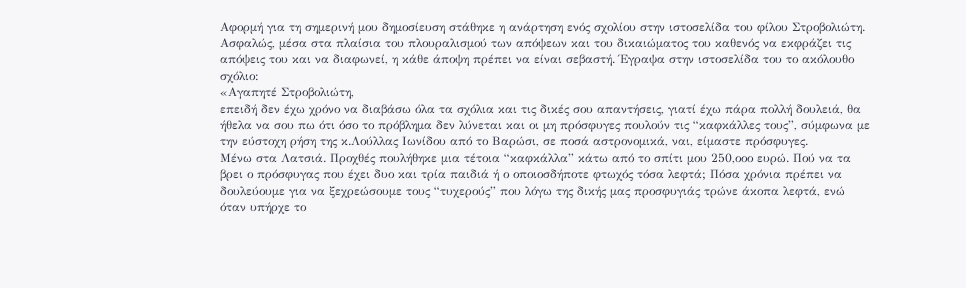Αφορμή για τη σημερινή μου δημοσίευση στάθηκε η ανάρτηση ενός σχολίου στην ιστοσελίδα του φίλου Στροβολιώτη. Ασφαλώς, μέσα στα πλαίσια του πλουραλισμού των απόψεων και του δικαιώματος του καθενός να εκφράζει τις απόψεις του και να διαφωνεί, η κάθε άποψη πρέπει να είναι σεβαστή. Έγραψα στην ιστοσελίδα του το ακόλουθο σχόλιο:
«Αγαπητέ Στροβολιώτη,
επειδή δεν έχω χρόνο να διαβάσω όλα τα σχόλια και τις δικές σου απαντήσεις, γιατί έχω πάρα πολλή δουλειά, θα ήθελα να σου πω ότι όσο το πρόβλημα δεν λύνεται και οι μη πρόσφυγες πουλούν τις “καφκάλλες τους”, σύμφωνα με την εύστοχη ρήση της κ.Λούλλας Ιωνίδου από το Βαρώσι, σε ποσά αστρονομικά, ναι, είμαστε πρόσφυγες.
Μένω στα Λατσιά. Προχθές πουλήθηκε μια τέτοια “καφκάλλα” κάτω από το σπίτι μου 250,οοο ευρώ. Πού να τα βρει ο πρόσφυγας που έχει δυο και τρία παιδιά ή ο οποιοσδήποτε φτωχός τόσα λεφτά; Πόσα χρόνια πρέπει να δουλεύουμε για να ξεχρεώσουμε τους “τυχερούς” που λόγω της δικής μας προσφυγιάς τρώνε άκοπα λεφτά, ενώ όταν υπήρχε το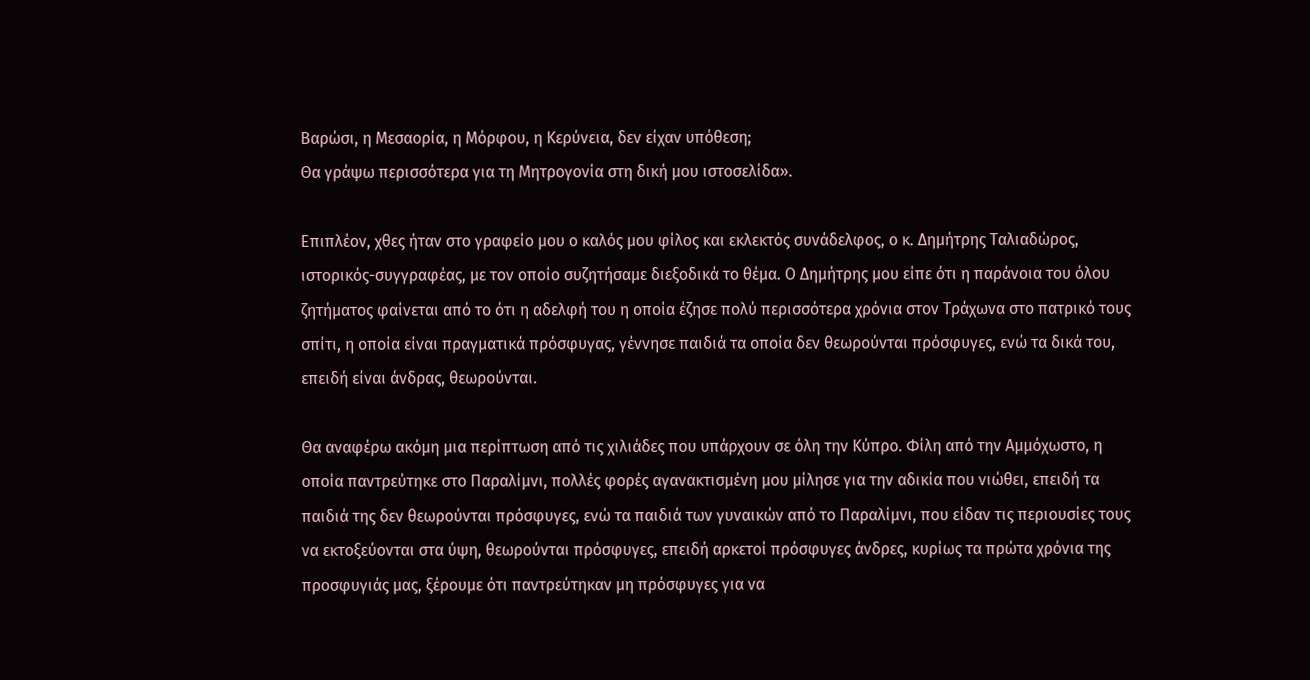Βαρώσι, η Μεσαορία, η Μόρφου, η Κερύνεια, δεν είχαν υπόθεση;
Θα γράψω περισσότερα για τη Μητρογονία στη δική μου ιστοσελίδα».

Επιπλέον, χθες ήταν στο γραφείο μου ο καλός μου φίλος και εκλεκτός συνάδελφος, ο κ. Δημήτρης Ταλιαδώρος, ιστορικός-συγγραφέας, με τον οποίο συζητήσαμε διεξοδικά το θέμα. Ο Δημήτρης μου είπε ότι η παράνοια του όλου ζητήματος φαίνεται από το ότι η αδελφή του η οποία έζησε πολύ περισσότερα χρόνια στον Τράχωνα στο πατρικό τους σπίτι, η οποία είναι πραγματικά πρόσφυγας, γέννησε παιδιά τα οποία δεν θεωρούνται πρόσφυγες, ενώ τα δικά του, επειδή είναι άνδρας, θεωρούνται.

Θα αναφέρω ακόμη μια περίπτωση από τις χιλιάδες που υπάρχουν σε όλη την Κύπρο. Φίλη από την Αμμόχωστο, η οποία παντρεύτηκε στο Παραλίμνι, πολλές φορές αγανακτισμένη μου μίλησε για την αδικία που νιώθει, επειδή τα παιδιά της δεν θεωρούνται πρόσφυγες, ενώ τα παιδιά των γυναικών από το Παραλίμνι, που είδαν τις περιουσίες τους να εκτοξεύονται στα ύψη, θεωρούνται πρόσφυγες, επειδή αρκετοί πρόσφυγες άνδρες, κυρίως τα πρώτα χρόνια της προσφυγιάς μας, ξέρουμε ότι παντρεύτηκαν μη πρόσφυγες για να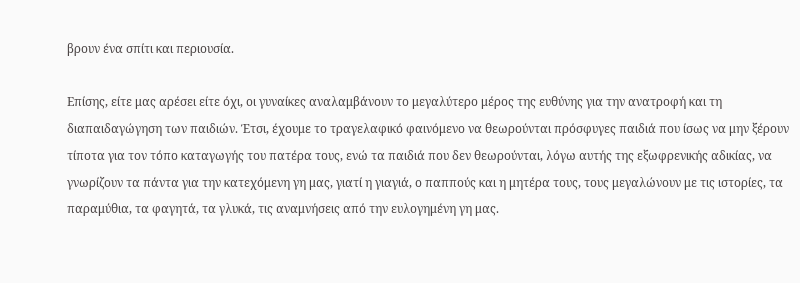βρουν ένα σπίτι και περιουσία.

Επίσης, είτε μας αρέσει είτε όχι, οι γυναίκες αναλαμβάνουν το μεγαλύτερο μέρος της ευθύνης για την ανατροφή και τη διαπαιδαγώγηση των παιδιών. Έτσι, έχουμε το τραγελαφικό φαινόμενο να θεωρούνται πρόσφυγες παιδιά που ίσως να μην ξέρουν τίποτα για τον τόπο καταγωγής του πατέρα τους, ενώ τα παιδιά που δεν θεωρούνται, λόγω αυτής της εξωφρενικής αδικίας, να γνωρίζουν τα πάντα για την κατεχόμενη γη μας, γιατί η γιαγιά, ο παππούς και η μητέρα τους, τους μεγαλώνουν με τις ιστορίες, τα παραμύθια, τα φαγητά, τα γλυκά, τις αναμνήσεις από την ευλογημένη γη μας.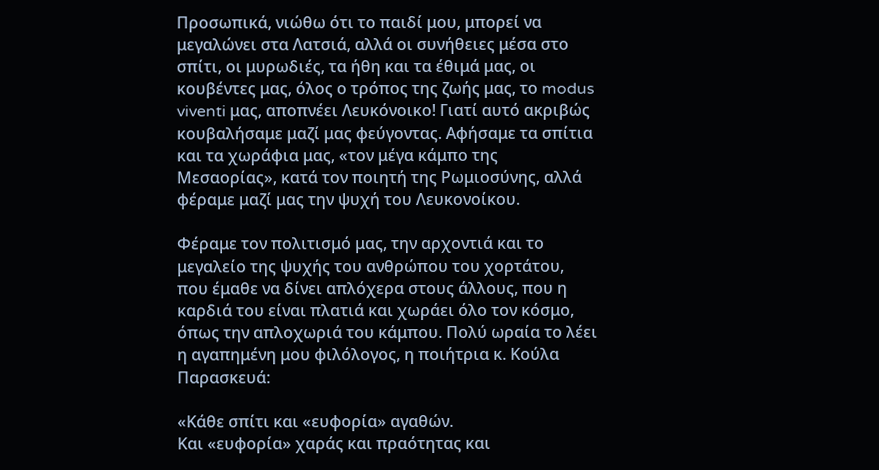Προσωπικά, νιώθω ότι το παιδί μου, μπορεί να μεγαλώνει στα Λατσιά, αλλά οι συνήθειες μέσα στο σπίτι, οι μυρωδιές, τα ήθη και τα έθιμά μας, οι κουβέντες μας, όλος ο τρόπος της ζωής μας, το modus viventi μας, αποπνέει Λευκόνοικο! Γιατί αυτό ακριβώς κουβαλήσαμε μαζί μας φεύγοντας. Αφήσαμε τα σπίτια και τα χωράφια μας, «τον μέγα κάμπο της Μεσαορίας», κατά τον ποιητή της Ρωμιοσύνης, αλλά φέραμε μαζί μας την ψυχή του Λευκονοίκου.

Φέραμε τον πολιτισμό μας, την αρχοντιά και το μεγαλείο της ψυχής του ανθρώπου του χορτάτου, που έμαθε να δίνει απλόχερα στους άλλους, που η καρδιά του είναι πλατιά και χωράει όλο τον κόσμο, όπως την απλοχωριά του κάμπου. Πολύ ωραία το λέει η αγαπημένη μου φιλόλογος, η ποιήτρια κ. Κούλα Παρασκευά:

«Κάθε σπίτι και «ευφορία» αγαθών.
Και «ευφορία» χαράς και πραότητας και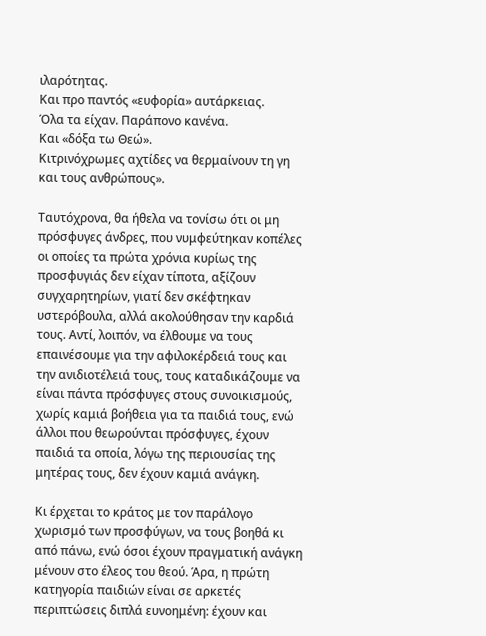ιλαρότητας.
Και προ παντός «ευφορία» αυτάρκειας.
Όλα τα είχαν. Παράπονο κανένα.
Και «δόξα τω Θεώ».
Κιτρινόχρωμες αχτίδες να θερμαίνουν τη γη
και τους ανθρώπους».

Ταυτόχρονα, θα ήθελα να τονίσω ότι οι μη πρόσφυγες άνδρες, που νυμφεύτηκαν κοπέλες οι οποίες τα πρώτα χρόνια κυρίως της προσφυγιάς δεν είχαν τίποτα, αξίζουν συγχαρητηρίων, γιατί δεν σκέφτηκαν υστερόβουλα, αλλά ακολούθησαν την καρδιά τους. Αντί, λοιπόν, να έλθουμε να τους επαινέσουμε για την αφιλοκέρδειά τους και την ανιδιοτέλειά τους, τους καταδικάζουμε να είναι πάντα πρόσφυγες στους συνοικισμούς, χωρίς καμιά βοήθεια για τα παιδιά τους, ενώ άλλοι που θεωρούνται πρόσφυγες, έχουν παιδιά τα οποία, λόγω της περιουσίας της μητέρας τους, δεν έχουν καμιά ανάγκη.

Κι έρχεται το κράτος με τον παράλογο χωρισμό των προσφύγων, να τους βοηθά κι από πάνω, ενώ όσοι έχουν πραγματική ανάγκη μένουν στο έλεος του θεού. Άρα, η πρώτη κατηγορία παιδιών είναι σε αρκετές περιπτώσεις διπλά ευνοημένη: έχουν και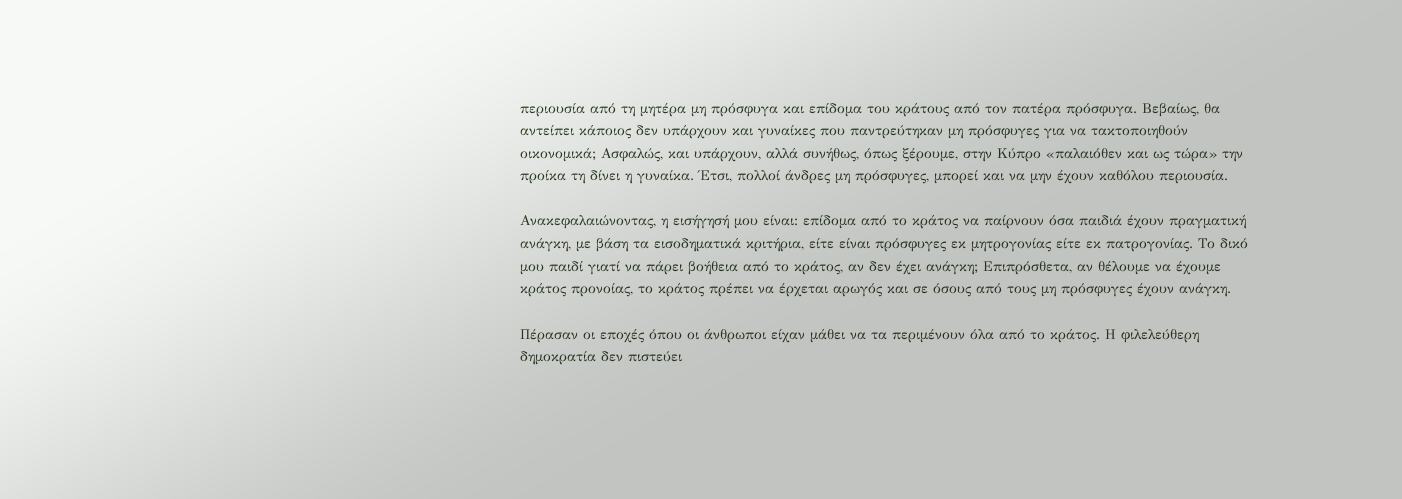περιουσία από τη μητέρα μη πρόσφυγα και επίδομα του κράτους από τον πατέρα πρόσφυγα. Βεβαίως, θα αντείπει κάποιος δεν υπάρχουν και γυναίκες που παντρεύτηκαν μη πρόσφυγες για να τακτοποιηθούν οικονομικά; Ασφαλώς, και υπάρχουν, αλλά συνήθως, όπως ξέρουμε, στην Κύπρο «παλαιόθεν και ως τώρα» την προίκα τη δίνει η γυναίκα. Έτσι, πολλοί άνδρες μη πρόσφυγες, μπορεί και να μην έχουν καθόλου περιουσία.

Ανακεφαλαιώνοντας, η εισήγησή μου είναι: επίδομα από το κράτος να παίρνουν όσα παιδιά έχουν πραγματική ανάγκη, με βάση τα εισοδηματικά κριτήρια, είτε είναι πρόσφυγες εκ μητρογονίας είτε εκ πατρογονίας. Το δικό μου παιδί γιατί να πάρει βοήθεια από το κράτος, αν δεν έχει ανάγκη; Επιπρόσθετα, αν θέλουμε να έχουμε κράτος προνοίας, το κράτος πρέπει να έρχεται αρωγός και σε όσους από τους μη πρόσφυγες έχουν ανάγκη.

Πέρασαν οι εποχές όπου οι άνθρωποι είχαν μάθει να τα περιμένουν όλα από το κράτος. Η φιλελεύθερη δημοκρατία δεν πιστεύει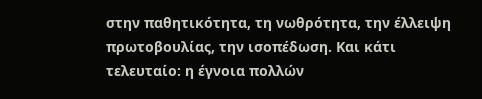στην παθητικότητα, τη νωθρότητα, την έλλειψη πρωτοβουλίας, την ισοπέδωση. Και κάτι τελευταίο: η έγνοια πολλών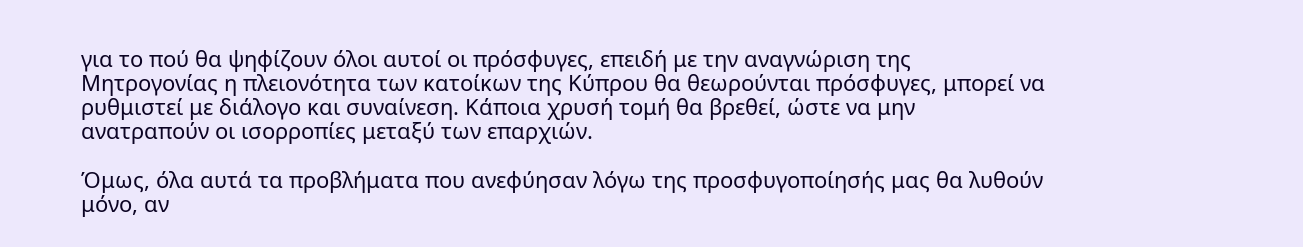για το πού θα ψηφίζουν όλοι αυτοί οι πρόσφυγες, επειδή με την αναγνώριση της Μητρογονίας η πλειονότητα των κατοίκων της Κύπρου θα θεωρούνται πρόσφυγες, μπορεί να ρυθμιστεί με διάλογο και συναίνεση. Κάποια χρυσή τομή θα βρεθεί, ώστε να μην ανατραπούν οι ισορροπίες μεταξύ των επαρχιών.

Όμως, όλα αυτά τα προβλήματα που ανεφύησαν λόγω της προσφυγοποίησής μας θα λυθούν μόνο, αν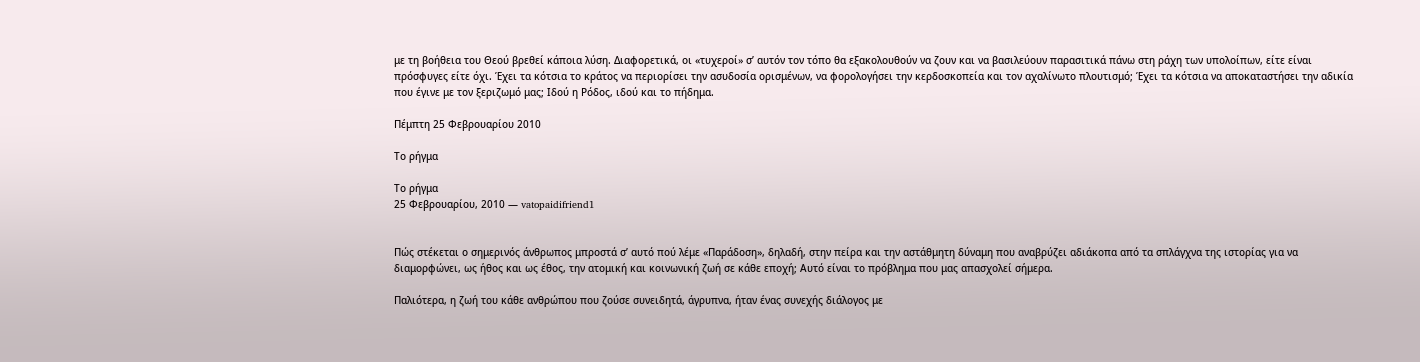με τη βοήθεια του Θεού βρεθεί κάποια λύση. Διαφορετικά, οι «τυχεροί» σ’ αυτόν τον τόπο θα εξακολουθούν να ζουν και να βασιλεύουν παρασιτικά πάνω στη ράχη των υπολοίπων, είτε είναι πρόσφυγες είτε όχι. Έχει τα κότσια το κράτος να περιορίσει την ασυδοσία ορισμένων, να φορολογήσει την κερδοσκοπεία και τον αχαλίνωτο πλουτισμό; Έχει τα κότσια να αποκαταστήσει την αδικία που έγινε με τον ξεριζωμό μας; Ιδού η Ρόδος, ιδού και το πήδημα.

Πέμπτη 25 Φεβρουαρίου 2010

Το ρήγμα

Το ρήγμα
25 Φεβρουαρίου, 2010 — vatopaidifriend1


Πώς στέκεται ο σημερινός άνθρωπος μπροστά σ’ αυτό πού λέμε «Παράδοση», δηλαδή, στην πείρα και την αστάθμητη δύναμη που αναβρύζει αδιάκοπα από τα σπλάγχνα της ιστορίας για να διαμορφώνει, ως ήθος και ως έθος, την ατομική και κοινωνική ζωή σε κάθε εποχή; Αυτό είναι το πρόβλημα που μας απασχολεί σήμερα.

Παλιότερα, η ζωή του κάθε ανθρώπου που ζούσε συνειδητά, άγρυπνα, ήταν ένας συνεχής διάλογος με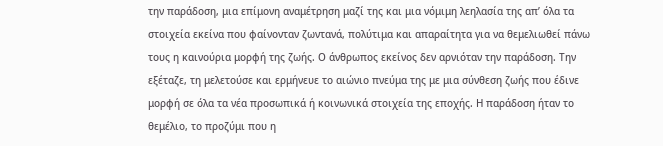την παράδοση, μια επίμονη αναμέτρηση μαζί της και μια νόμιμη λεηλασία της απ’ όλα τα στοιχεία εκείνα που φαίνονταν ζωντανά, πολύτιμα και απαραίτητα για να θεμελιωθεί πάνω τους η καινούρια μορφή της ζωής. Ο άνθρωπος εκείνος δεν αρνιόταν την παράδοση. Την εξέταζε, τη μελετούσε και ερμήνευε το αιώνιο πνεύμα της με μια σύνθεση ζωής που έδινε μορφή σε όλα τα νέα προσωπικά ή κοινωνικά στοιχεία της εποχής. Η παράδοση ήταν το θεμέλιο, το προζύμι που η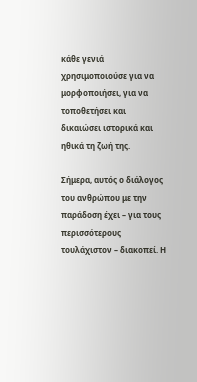κάθε γενιά χρησιμοποιούσε για να μορφοποιήσει, για να τοποθετήσει και δικαιώσει ιστορικά και ηθικά τη ζωή της.

Σήμερα, αυτός ο διάλογος του ανθρώπου με την παράδοση έχει – για τους περισσότερους τουλάχιστον – διακοπεί. Η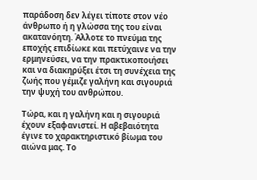παράδοση δεν λέγει τίποτε στον νέο άνθρωπο ή η γλώσσα της του είναι ακατανόητη. Άλλοτε το πνεύμα της εποχής επιδίωκε και πετύχαινε να την ερμηνεύσει, να την πρακτικοποιήσει και να διακηρύξει έτσι τη συνέχεια της ζωής που γέμιζε γαλήνη και σιγουριά την ψυχή του ανθρώπου.

Τώρα, και η γαλήνη και η σιγουριά έχουν εξαφανιστεί. Η αβεβαιότητα έγινε το χαρακτηριστικό βίωμα του αιώνα μας. Το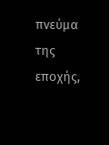πνεύμα της εποχής,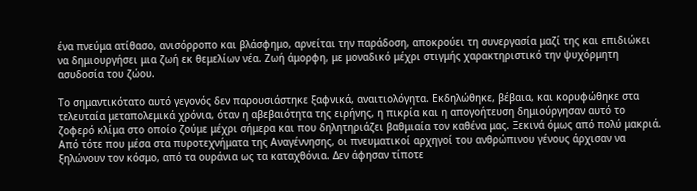ένα πνεύμα ατίθασο, ανισόρροπο και βλάσφημο, αρνείται την παράδοση, αποκρούει τη συνεργασία μαζί της και επιδιώκει να δημιουργήσει μια ζωή εκ θεμελίων νέα. Ζωή άμορφη, με μοναδικό μέχρι στιγμής χαρακτηριστικό την ψυχόρμητη ασυδοσία του ζώου.

Το σημαντικότατο αυτό γεγονός δεν παρουσιάστηκε ξαφνικά, αναιτιολόγητα. Εκδηλώθηκε, βέβαια, και κορυφώθηκε στα τελευταία μεταπολεμικά χρόνια, όταν η αβεβαιότητα της ειρήνης, η πικρία και η απογοήτευση δημιούργησαν αυτό το ζοφερό κλίμα στο οποίο ζούμε μέχρι σήμερα και που δηλητηριάζει βαθμιαία τον καθένα μας. Ξεκινά όμως από πολύ μακριά. Από τότε που μέσα στα πυροτεχνήματα της Αναγέννησης, οι πνευματικοί αρχηγοί του ανθρώπινου γένους άρχισαν να ξηλώνουν τον κόσμο, από τα ουράνια ως τα καταχθόνια. Δεν άφησαν τίποτε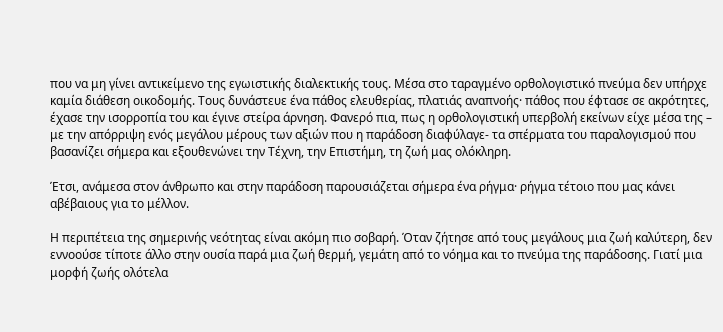που να μη γίνει αντικείμενο της εγωιστικής διαλεκτικής τους. Μέσα στο ταραγμένο ορθολογιστικό πνεύμα δεν υπήρχε καμία διάθεση οικοδομής. Τους δυνάστευε ένα πάθος ελευθερίας, πλατιάς αναπνοής· πάθος που έφτασε σε ακρότητες, έχασε την ισορροπία του και έγινε στείρα άρνηση. Φανερό πια, πως η ορθολογιστική υπερβολή εκείνων είχε μέσα της – με την απόρριψη ενός μεγάλου μέρους των αξιών που η παράδοση διαφύλαγε- τα σπέρματα του παραλογισμού που βασανίζει σήμερα και εξουθενώνει την Τέχνη, την Επιστήμη, τη ζωή μας ολόκληρη.

Έτσι, ανάμεσα στον άνθρωπο και στην παράδοση παρουσιάζεται σήμερα ένα ρήγμα· ρήγμα τέτοιο που μας κάνει αβέβαιους για το μέλλον.

Η περιπέτεια της σημερινής νεότητας είναι ακόμη πιο σοβαρή. Όταν ζήτησε από τους μεγάλους μια ζωή καλύτερη, δεν εννοούσε τίποτε άλλο στην ουσία παρά μια ζωή θερμή, γεμάτη από το νόημα και το πνεύμα της παράδοσης. Γιατί μια μορφή ζωής ολότελα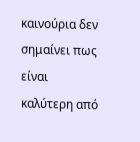καινούρια δεν σημαίνει πως είναι καλύτερη από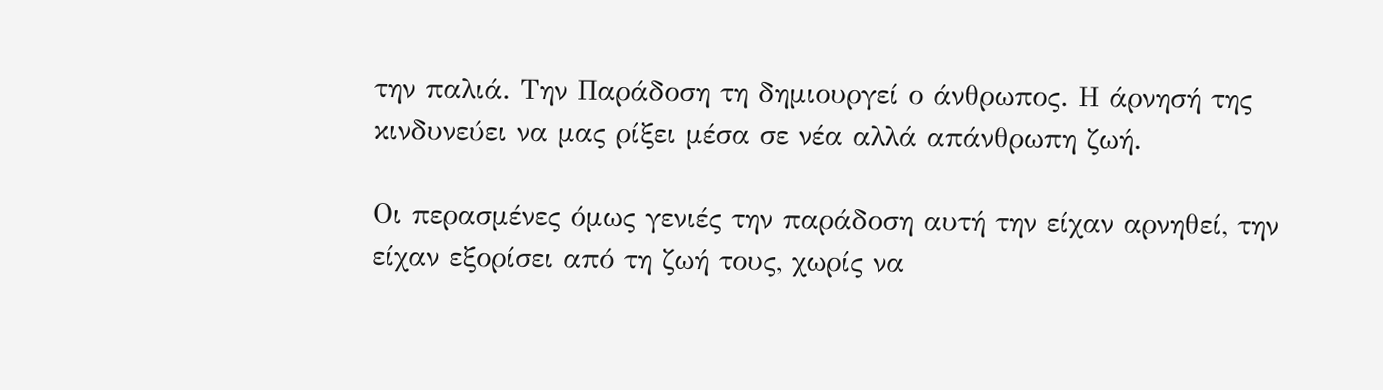την παλιά. Την Παράδοση τη δημιουργεί ο άνθρωπος. Η άρνησή της κινδυνεύει να μας ρίξει μέσα σε νέα αλλά απάνθρωπη ζωή.

Οι περασμένες όμως γενιές την παράδοση αυτή την είχαν αρνηθεί, την είχαν εξορίσει από τη ζωή τους, χωρίς να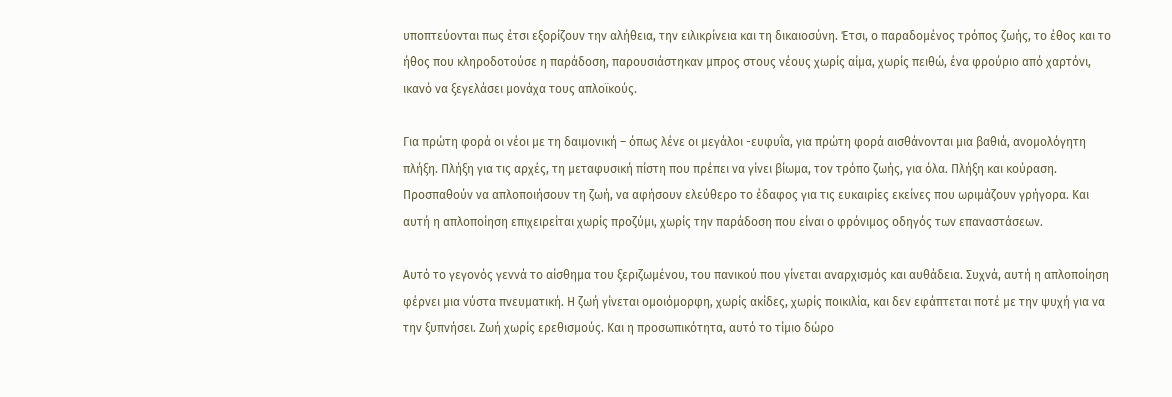υποπτεύονται πως έτσι εξορίζουν την αλήθεια, την ειλικρίνεια και τη δικαιοσύνη. Έτσι, ο παραδομένος τρόπος ζωής, το έθος και το ήθος που κληροδοτούσε η παράδοση, παρουσιάστηκαν μπρος στους νέους χωρίς αίμα, χωρίς πειθώ, ένα φρούριο από χαρτόνι, ικανό να ξεγελάσει μονάχα τους απλοϊκούς.

Για πρώτη φορά οι νέοι με τη δαιμονική – όπως λένε οι μεγάλοι -ευφυΐα, για πρώτη φορά αισθάνονται μια βαθιά, ανομολόγητη πλήξη. Πλήξη για τις αρχές, τη μεταφυσική πίστη που πρέπει να γίνει βίωμα, τον τρόπο ζωής, για όλα. Πλήξη και κούραση. Προσπαθούν να απλοποιήσουν τη ζωή, να αφήσουν ελεύθερο το έδαφος για τις ευκαιρίες εκείνες που ωριμάζουν γρήγορα. Και αυτή η απλοποίηση επιχειρείται χωρίς προζύμι, χωρίς την παράδοση που είναι ο φρόνιμος οδηγός των επαναστάσεων.

Αυτό το γεγονός γεννά το αίσθημα του ξεριζωμένου, του πανικού που γίνεται αναρχισμός και αυθάδεια. Συχνά, αυτή η απλοποίηση φέρνει μια νύστα πνευματική. Η ζωή γίνεται ομοιόμορφη, χωρίς ακίδες, χωρίς ποικιλία, και δεν εφάπτεται ποτέ με την ψυχή για να την ξυπνήσει. Ζωή χωρίς ερεθισμούς. Και η προσωπικότητα, αυτό το τίμιο δώρο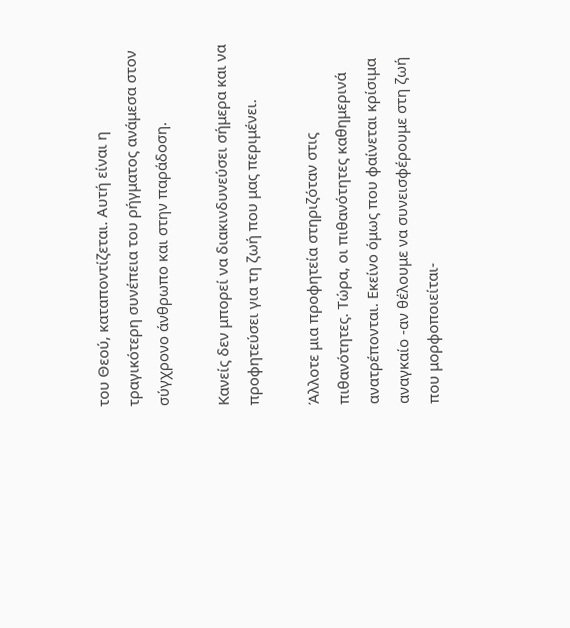του Θεού, καταποντίζεται. Αυτή είναι η τραγικότερη συνέπεια του ρήγματος ανάμεσα στον σύγχρονο άνθρωπο και στην παράδοση.

Κανείς δεν μπορεί να διακινδυνεύσει σήμερα και να προφητεύσει για τη ζωή που μας περιμένει.

Άλλοτε μια προφητεία στηριζόταν στις πιθανότητες. Τώρα, οι πιθανότητες καθημερινά ανατρέπονται. Εκείνο όμως που φαίνεται κρίσιμα αναγκαίο -αν θέλουμε να συνεισφέρουμε στη ζωή που μορφοποιείται-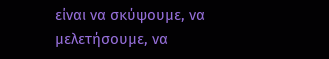είναι να σκύψουμε, να μελετήσουμε, να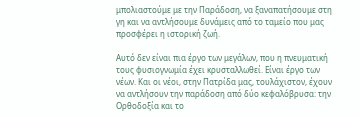μπολιαστούμε με την Παράδοση, να ξαναπατήσουμε στη γη και να αντλήσουμε δυνάμεις από το ταμείο που μας προσφέρει η ιστορική ζωή.

Αυτό δεν είναι πια έργο των μεγάλων, που η πνευματική τους φυσιογνωμία έχει κρυσταλλωθεί. Είναι έργο των νέων. Και οι νέοι, στην Πατρίδα μας, τουλάχιστον, έχουν να αντλήσουν την παράδοση από δύο κεφαλόβρυσα: την Ορθοδοξία και το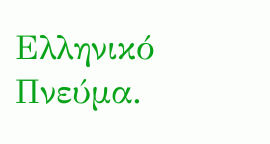Ελληνικό Πνεύμα.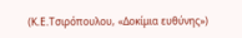(Κ.Ε.Τσιρόπουλου, «Δοκίμια ευθύνης»)